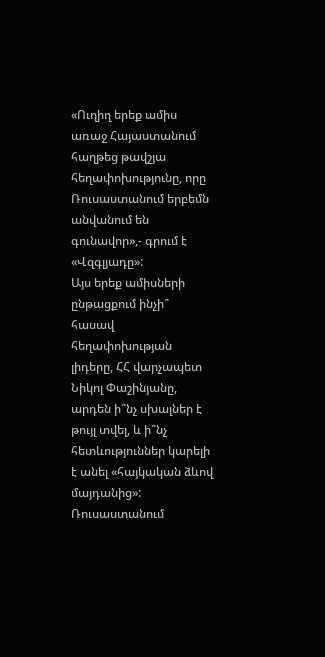«Ուղիղ երեք ամիս առաջ Հայաստանում հաղթեց թավշյա հեղափոխությունը, որը Ռուսաստանում երբեմն անվանում են գունավոր»,- գրում է «Վզգլյադը»:
Այս երեք ամիսների ընթացքում ինչի՞ հասավ հեղափոխության լիդերը, ՀՀ վարչապետ Նիկոլ Փաշինյանը, արդեն ի՞նչ սխալներ է թույլ տվել, և ի՞նչ հետևություններ կարելի է անել «հայկական ձևով մայդանից»:
Ռուսաստանում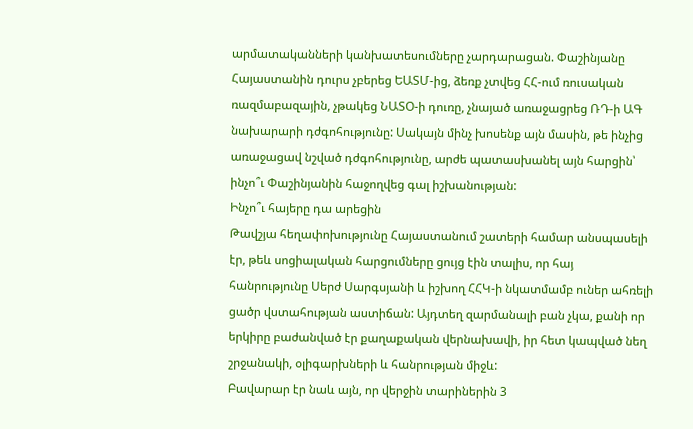արմատականների կանխատեսումները չարդարացան. Փաշինյանը Հայաստանին դուրս չբերեց ԵԱՏՄ-ից, ձեռք չտվեց ՀՀ-ում ռուսական ռազմաբազային, չթակեց ՆԱՏՕ-ի դուռը, չնայած առաջացրեց ՌԴ-ի ԱԳ նախարարի դժգոհությունը: Սակայն մինչ խոսենք այն մասին, թե ինչից առաջացավ նշված դժգոհությունը, արժե պատասխանել այն հարցին՝ ինչո՞ւ Փաշինյանին հաջողվեց գալ իշխանության:
Ինչո՞ւ հայերը դա արեցին
Թավշյա հեղափոխությունը Հայաստանում շատերի համար անսպասելի էր, թեև սոցիալական հարցումները ցույց էին տալիս, որ հայ հանրությունը Սերժ Սարգսյանի և իշխող ՀՀԿ-ի նկատմամբ ուներ ահռելի ցածր վստահության աստիճան: Այդտեղ զարմանալի բան չկա, քանի որ երկիրը բաժանված էր քաղաքական վերնախավի, իր հետ կապված նեղ շրջանակի, օլիգարխների և հանրության միջև:
Բավարար էր նաև այն, որ վերջին տարիներին 3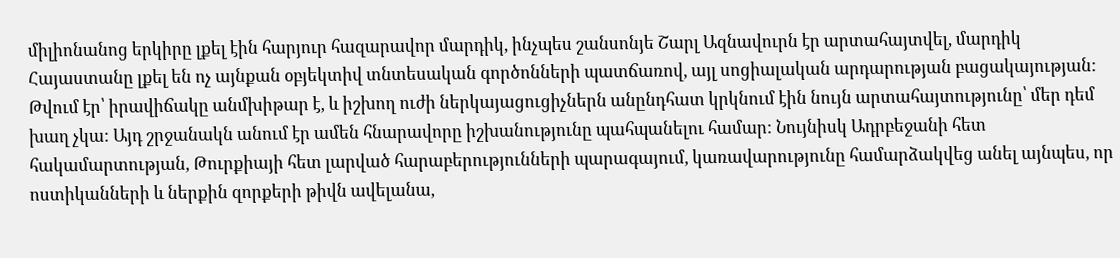միլիոնանոց երկիրը լքել էին հարյուր հազարավոր մարդիկ, ինչպես շանսոնյե Շարլ Ազնավուրն էր արտահայտվել, մարդիկ Հայաստանը լքել են ոչ այնքան օբյեկտիվ տնտեսական գործոնների պատճառով, այլ սոցիալական արդարության բացակայության:
Թվում էր՝ իրավիճակը անմխիթար է, և իշխող ուժի ներկայացուցիչներն անընդհատ կրկնում էին նույն արտահայտությունը՝ մեր դեմ խաղ չկա: Այդ շրջանակն անում էր ամեն հնարավորը իշխանությունը պահպանելու համար: Նույնիսկ Ադրբեջանի հետ հակամարտության, Թուրքիայի հետ լարված հարաբերությունների պարագայում, կառավարությունը համարձակվեց անել այնպես, որ ոստիկանների և ներքին զորքերի թիվն ավելանա,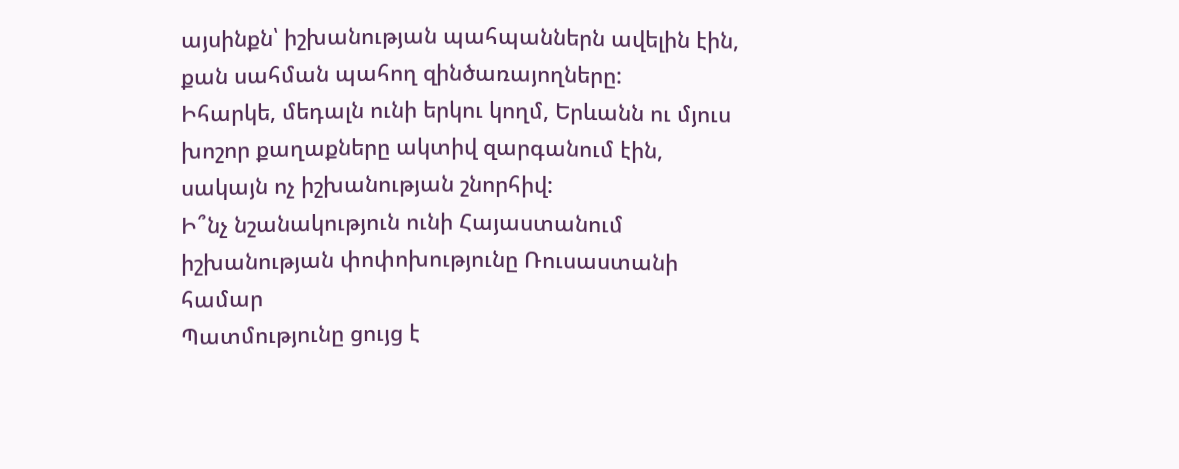այսինքն՝ իշխանության պահպաններն ավելին էին, քան սահման պահող զինծառայողները:
Իհարկե, մեդալն ունի երկու կողմ, Երևանն ու մյուս խոշոր քաղաքները ակտիվ զարգանում էին, սակայն ոչ իշխանության շնորհիվ:
Ի՞նչ նշանակություն ունի Հայաստանում իշխանության փոփոխությունը Ռուսաստանի համար
Պատմությունը ցույց է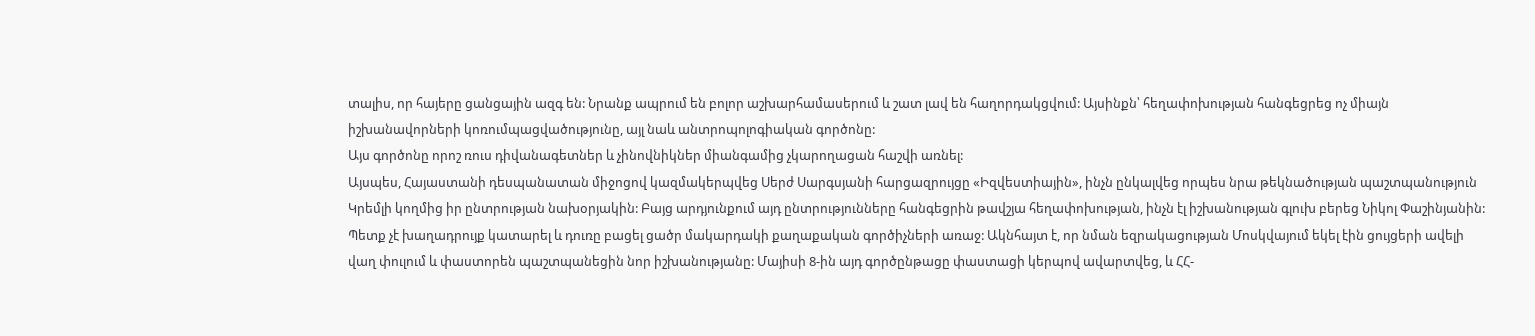տալիս, որ հայերը ցանցային ազգ են: Նրանք ապրում են բոլոր աշխարհամասերում և շատ լավ են հաղորդակցվում: Այսինքն՝ հեղափոխության հանգեցրեց ոչ միայն իշխանավորների կոռումպացվածությունը, այլ նաև անտրոպոլոգիական գործոնը:
Այս գործոնը որոշ ռուս դիվանագետներ և չինովնիկներ միանգամից չկարողացան հաշվի առնել:
Այսպես, Հայաստանի դեսպանատան միջոցով կազմակերպվեց Սերժ Սարգսյանի հարցազրույցը «Իզվեստիային», ինչն ընկալվեց որպես նրա թեկնածության պաշտպանություն Կրեմլի կողմից իր ընտրության նախօրյակին: Բայց արդյունքում այդ ընտրությունները հանգեցրին թավշյա հեղափոխության, ինչն էլ իշխանության գլուխ բերեց Նիկոլ Փաշինյանին:
Պետք չէ խաղադրույք կատարել և դուռը բացել ցածր մակարդակի քաղաքական գործիչների առաջ: Ակնհայտ է, որ նման եզրակացության Մոսկվայում եկել էին ցույցերի ավելի վաղ փուլում և փաստորեն պաշտպանեցին նոր իշխանությանը: Մայիսի 8-ին այդ գործընթացը փաստացի կերպով ավարտվեց, և ՀՀ-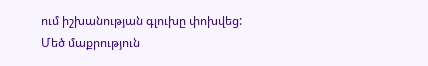ում իշխանության գլուխը փոխվեց:
Մեծ մաքրություն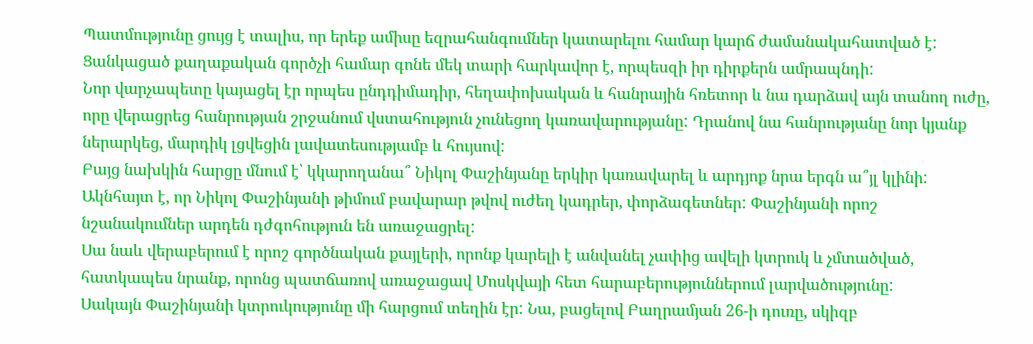Պատմությունը ցույց է տալիս, որ երեք ամիսը եզրահանգումներ կատարելու համար կարճ ժամանակահատված է: Ցանկացած քաղաքական գործչի համար գոնե մեկ տարի հարկավոր է, որպեսզի իր դիրքերն ամրապնդի:
Նոր վարչապետը կայացել էր որպես ընդդիմադիր, հեղափոխական և հանրային հռետոր և նա դարձավ այն տանող ուժը, որը վերացրեց հանրության շրջանում վստահություն չունեցող կառավարությանը: Դրանով նա հանրությանը նոր կյանք ներարկեց, մարդիկ լցվեցին լավատեսությամբ և հույսով:
Բայց նախկին հարցը մնում է՝ կկարողանա՞ Նիկոլ Փաշինյանը երկիր կառավարել և արդյոք նրա երգն ա՞յլ կլինի: Ակնհայտ է, որ Նիկոլ Փաշինյանի թիմում բավարար թվով ուժեղ կադրեր, փորձագետներ: Փաշինյանի որոշ նշանակումներ արդեն դժգոհություն են առաջացրել:
Սա նաև վերաբերում է որոշ գործնական քայլերի, որոնք կարելի է անվանել չափից ավելի կտրուկ և չմտածված, հատկապես նրանք, որոնց պատճառով առաջացավ Մոսկվայի հետ հարաբերություններում լարվածությունը:
Սակայն Փաշինյանի կտրուկությունը մի հարցում տեղին էր: Նա, բացելով Բաղրամյան 26-ի դուռը, սկիզբ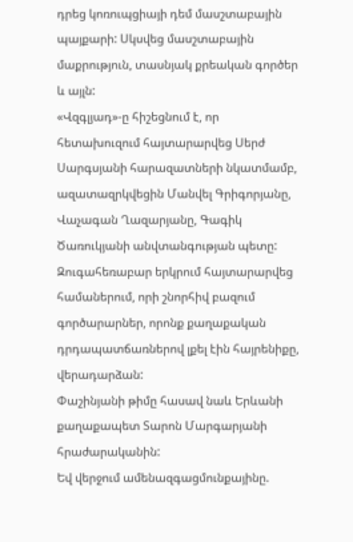դրեց կոռուպցիայի դեմ մասշտաբային պայքարի: Սկսվեց մասշտաբային մաքրություն, տասնյակ քրեական գործեր և այլն:
«Վզգլյադ»-ը հիշեցնում է, որ հետախուզում հայտարարվեց Սերժ Սարգսյանի հարազատների նկատմամբ, ազատազրկվեցին Մանվել Գրիգորյանը, Վաչագան Ղազարյանը, Գագիկ Ծառուկյանի անվտանգության պետը:
Զուգահեռաբար երկրում հայտարարվեց համաներում, որի շնորհիվ բազում գործարարներ, որոնք քաղաքական դրդապատճառներով լքել էին հայրենիքը, վերադարձան:
Փաշինյանի թիմը հասավ նաև Երևանի քաղաքապետ Տարոն Մարգարյանի հրաժարականին:
Եվ վերջում ամենազգացմունքայինը.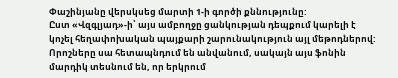Փաշինյանը վերսկսեց մարտի 1-ի գործի քննությունը:
Ըստ «Վզգլյադ»-ի՝ այս ամբողջը ցանկության դեպքում կարելի է կոչել հեղափոխական պայքարի շարունակություն այլ մեթոդներով: Որոշները սա հետապնդում են անվանում, սակայն այս ֆոնին մարդիկ տեսնում են, որ երկրում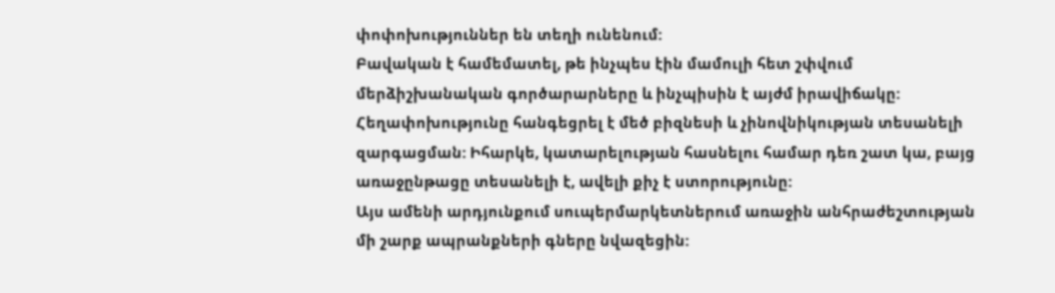փոփոխություններ են տեղի ունենում:
Բավական է համեմատել, թե ինչպես էին մամուլի հետ շփվում մերձիշխանական գործարարները և ինչպիսին է այժմ իրավիճակը: Հեղափոխությունը հանգեցրել է մեծ բիզնեսի և չինովնիկության տեսանելի զարգացման: Իհարկե, կատարելության հասնելու համար դեռ շատ կա, բայց առաջընթացը տեսանելի է, ավելի քիչ է ստորությունը:
Այս ամենի արդյունքում սուպերմարկետներում առաջին անհրաժեշտության մի շարք ապրանքների գները նվազեցին: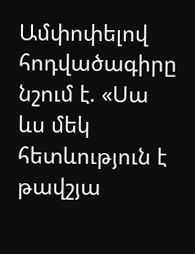Ամփոփելով հոդվածագիրը նշում է. «Սա ևս մեկ հետևություն է թավշյա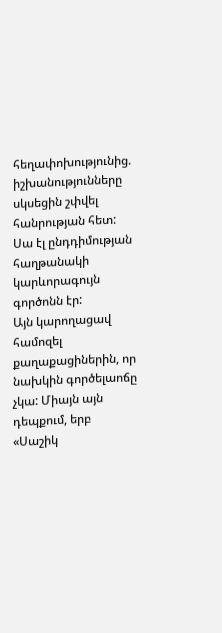հեղափոխությունից. իշխանությունները սկսեցին շփվել հանրության հետ: Սա էլ ընդդիմության հաղթանակի կարևորագույն գործոնն էր:
Այն կարողացավ համոզել քաղաքացիներին, որ նախկին գործելաոճը չկա: Միայն այն դեպքում, երբ «Սաշիկ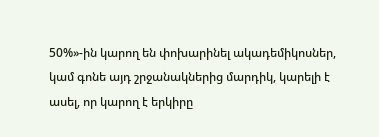50%»-ին կարող են փոխարինել ակադեմիկոսներ, կամ գոնե այդ շրջանակներից մարդիկ, կարելի է ասել, որ կարող է երկիրը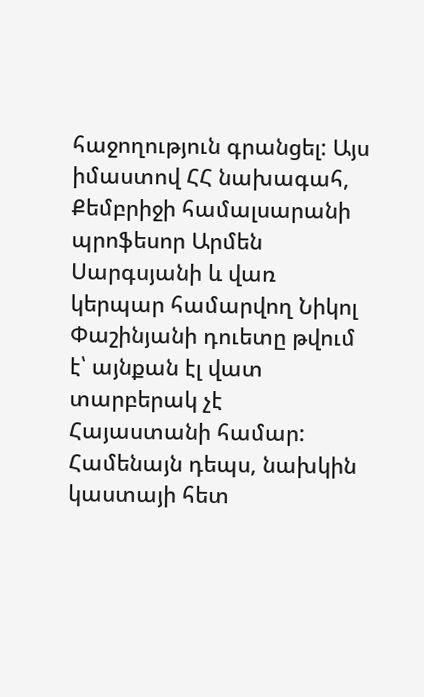հաջողություն գրանցել: Այս իմաստով ՀՀ նախագահ, Քեմբրիջի համալսարանի պրոֆեսոր Արմեն Սարգսյանի և վառ կերպար համարվող Նիկոլ Փաշինյանի դուետը թվում է՝ այնքան էլ վատ տարբերակ չէ Հայաստանի համար: Համենայն դեպս, նախկին կաստայի հետ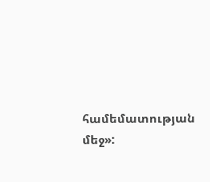համեմատության մեջ»: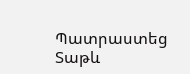Պատրաստեց Տաթև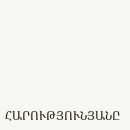ՀԱՐՈՒԹՅՈՒՆՅԱՆԸ